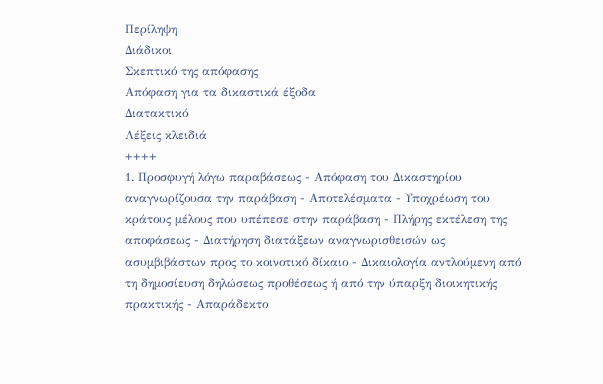Περίληψη
Διάδικοι
Σκεπτικό της απόφασης
Απόφαση για τα δικαστικά έξοδα
Διατακτικό
Λέξεις κλειδιά
++++
1. Προσφυγή λόγω παραβάσεως - Απόφαση του Δικαστηρίου αναγνωρίζουσα την παράβαση - Αποτελέσματα - Υποχρέωση του κράτους μέλους που υπέπεσε στην παράβαση - Πλήρης εκτέλεση της αποφάσεως - Διατήρηση διατάξεων αναγνωρισθεισών ως ασυμβιβάστων προς το κοινοτικό δίκαιο - Δικαιολογία αντλούμενη από τη δημοσίευση δηλώσεως προθέσεως ή από την ύπαρξη διοικητικής πρακτικής - Απαράδεκτο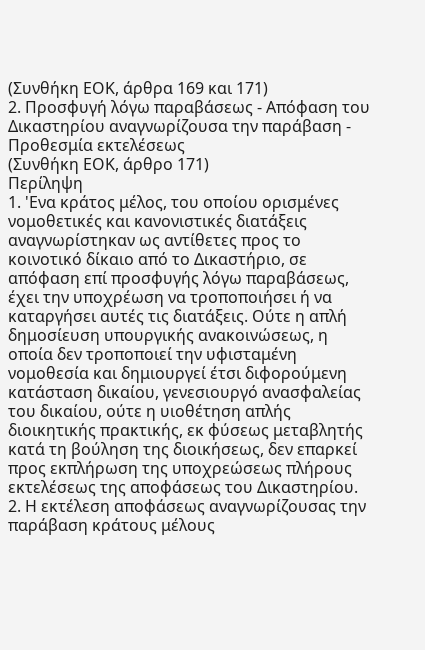(Συνθήκη ΕΟΚ, άρθρα 169 και 171)
2. Προσφυγή λόγω παραβάσεως - Απόφαση του Δικαστηρίου αναγνωρίζουσα την παράβαση - Προθεσμία εκτελέσεως
(Συνθήκη ΕΟΚ, άρθρο 171)
Περίληψη
1. 'Ενα κράτος μέλος, του οποίου ορισμένες νομοθετικές και κανονιστικές διατάξεις αναγνωρίστηκαν ως αντίθετες προς το κοινοτικό δίκαιο από το Δικαστήριο, σε απόφαση επί προσφυγής λόγω παραβάσεως, έχει την υποχρέωση να τροποποιήσει ή να καταργήσει αυτές τις διατάξεις. Ούτε η απλή δημοσίευση υπουργικής ανακοινώσεως, η οποία δεν τροποποιεί την υφισταμένη νομοθεσία και δημιουργεί έτσι διφορούμενη κατάσταση δικαίου, γενεσιουργό ανασφαλείας του δικαίου, ούτε η υιοθέτηση απλής διοικητικής πρακτικής, εκ φύσεως μεταβλητής κατά τη βούληση της διοικήσεως, δεν επαρκεί προς εκπλήρωση της υποχρεώσεως πλήρους εκτελέσεως της αποφάσεως του Δικαστηρίου.
2. Η εκτέλεση αποφάσεως αναγνωρίζουσας την παράβαση κράτους μέλους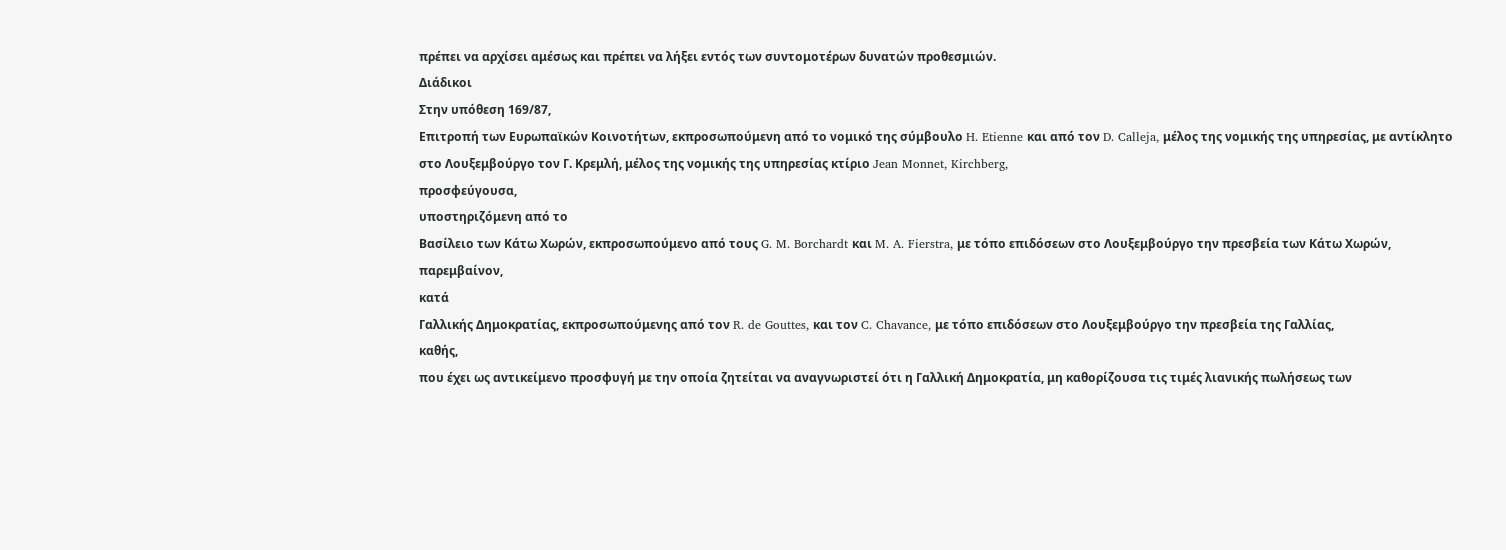πρέπει να αρχίσει αμέσως και πρέπει να λήξει εντός των συντομοτέρων δυνατών προθεσμιών.
Διάδικοι
Στην υπόθεση 169/87,
Επιτροπή των Ευρωπαϊκών Κοινοτήτων, εκπροσωπούμενη από το νομικό της σύμβουλο H. Etienne και από τον D. Calleja, μέλος της νομικής της υπηρεσίας, με αντίκλητο στο Λουξεμβούργο τον Γ. Κρεμλή, μέλος της νομικής της υπηρεσίας κτίριο Jean Monnet, Kirchberg,
προσφεύγουσα,
υποστηριζόμενη από το
Βασίλειο των Κάτω Χωρών, εκπροσωπούμενο από τους G. M. Borchardt και M. A. Fierstra, με τόπο επιδόσεων στο Λουξεμβούργο την πρεσβεία των Κάτω Χωρών,
παρεμβαίνον,
κατά
Γαλλικής Δημοκρατίας, εκπροσωπούμενης από τον R. de Gouttes, και τον C. Chavance, με τόπο επιδόσεων στο Λουξεμβούργο την πρεσβεία της Γαλλίας,
καθής,
που έχει ως αντικείμενο προσφυγή με την οποία ζητείται να αναγνωριστεί ότι η Γαλλική Δημοκρατία, μη καθορίζουσα τις τιμές λιανικής πωλήσεως των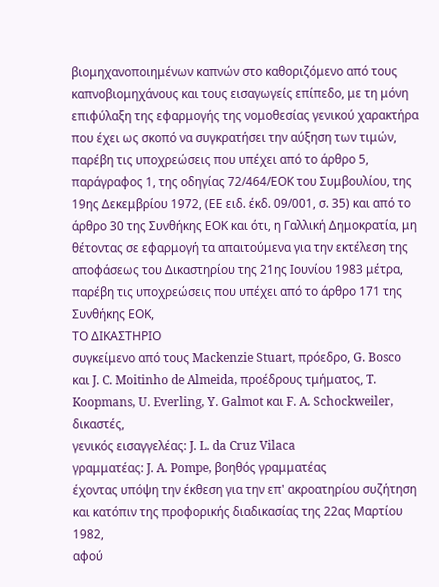βιομηχανοποιημένων καπνών στο καθοριζόμενο από τους καπνοβιομηχάνους και τους εισαγωγείς επίπεδο, με τη μόνη επιφύλαξη της εφαρμογής της νομοθεσίας γενικού χαρακτήρα που έχει ως σκοπό να συγκρατήσει την αύξηση των τιμών, παρέβη τις υποχρεώσεις που υπέχει από το άρθρο 5, παράγραφος 1, της οδηγίας 72/464/ΕΟΚ του Συμβουλίου, της 19ης Δεκεμβρίου 1972, (ΕΕ ειδ. έκδ. 09/001, σ. 35) και από το άρθρο 30 της Συνθήκης ΕΟΚ και ότι, η Γαλλική Δημοκρατία, μη θέτοντας σε εφαρμογή τα απαιτούμενα για την εκτέλεση της αποφάσεως του Δικαστηρίου της 21ης Ιουνίου 1983 μέτρα, παρέβη τις υποχρεώσεις που υπέχει από το άρθρο 171 της Συνθήκης ΕΟΚ,
ΤΟ ΔΙΚΑΣΤΗΡΙΟ
συγκείμενο από τους Mackenzie Stuart, πρόεδρο, G. Bosco και J. C. Moitinho de Almeida, προέδρους τμήματος, T. Koopmans, U. Everling, Y. Galmot και F. A. Schockweiler, δικαστές,
γενικός εισαγγελέας: J. L. da Cruz Vilaca
γραμματέας: J. A. Pompe, βοηθός γραμματέας
έχοντας υπόψη την έκθεση για την επ' ακροατηρίου συζήτηση και κατόπιν της προφορικής διαδικασίας της 22ας Μαρτίου 1982,
αφού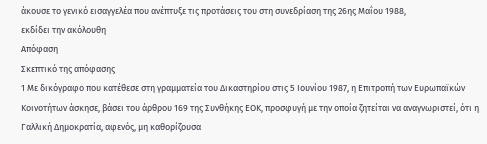άκουσε το γενικό εισαγγελέα που ανέπτυξε τις προτάσεις του στη συνεδρίαση της 26ης Μαΐου 1988,
εκδίδει την ακόλουθη
Απόφαση
Σκεπτικό της απόφασης
1 Με δικόγραφο που κατέθεσε στη γραμματεία του Δικαστηρίου στις 5 Ιουνίου 1987, η Επιτροπή των Ευρωπαϊκών Κοινοτήτων άσκησε, βάσει του άρθρου 169 της Συνθήκης ΕΟΚ, προσφυγή με την οποία ζητείται να αναγνωριστεί, ότι η Γαλλική Δημοκρατία, αφενός, μη καθορίζουσα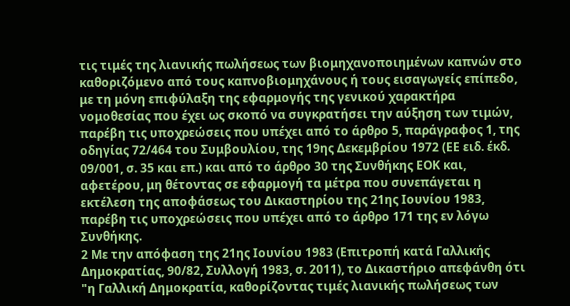τις τιμές της λιανικής πωλήσεως των βιομηχανοποιημένων καπνών στο καθοριζόμενο από τους καπνοβιομηχάνους ή τους εισαγωγείς επίπεδο, με τη μόνη επιφύλαξη της εφαρμογής της γενικού χαρακτήρα νομοθεσίας που έχει ως σκοπό να συγκρατήσει την αύξηση των τιμών, παρέβη τις υποχρεώσεις που υπέχει από το άρθρο 5, παράγραφος 1, της οδηγίας 72/464 του Συμβουλίου, της 19ης Δεκεμβρίου 1972 (ΕΕ ειδ. έκδ. 09/001, σ. 35 και επ.) και από το άρθρο 30 της Συνθήκης ΕΟΚ και, αφετέρου, μη θέτοντας σε εφαρμογή τα μέτρα που συνεπάγεται η εκτέλεση της αποφάσεως του Δικαστηρίου της 21ης Ιουνίου 1983, παρέβη τις υποχρεώσεις που υπέχει από το άρθρο 171 της εν λόγω Συνθήκης.
2 Με την απόφαση της 21ης Ιουνίου 1983 (Επιτροπή κατά Γαλλικής Δημοκρατίας, 90/82, Συλλογή 1983, σ. 2011), το Δικαστήριο απεφάνθη ότι "η Γαλλική Δημοκρατία, καθορίζοντας τιμές λιανικής πωλήσεως των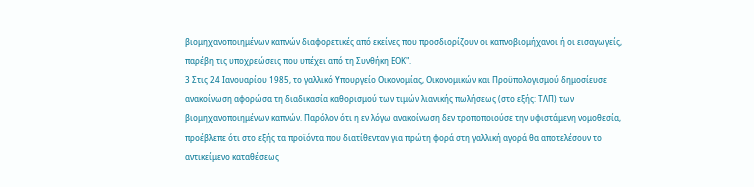βιομηχανοποιημένων καπνών διαφορετικές από εκείνες που προσδιορίζουν οι καπνοβιομήχανοι ή οι εισαγωγείς, παρέβη τις υποχρεώσεις που υπέχει από τη Συνθήκη ΕΟΚ".
3 Στις 24 Ιανουαρίου 1985, το γαλλικό Υπουργείο Οικονομίας, Οικονομικών και Προϋπολογισμού δημοσίευσε ανακοίνωση αφορώσα τη διαδικασία καθορισμού των τιμών λιανικής πωλήσεως (στο εξής: ΤΛΠ) των βιομηχανοποιημένων καπνών. Παρόλον ότι η εν λόγω ανακοίνωση δεν τροποποιούσε την υφιστάμενη νομοθεσία, προέβλεπε ότι στο εξής τα προϊόντα που διατίθενταν για πρώτη φορά στη γαλλική αγορά θα αποτελέσουν το αντικείμενο καταθέσεως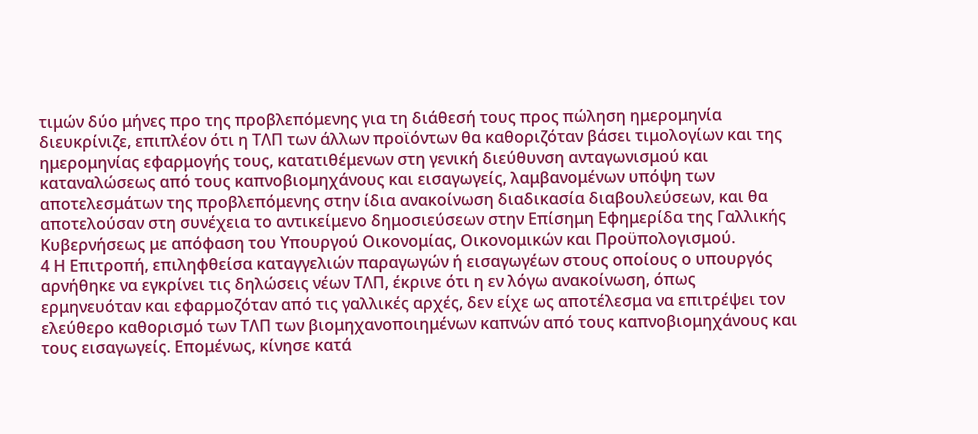τιμών δύο μήνες προ της προβλεπόμενης για τη διάθεσή τους προς πώληση ημερομηνία διευκρίνιζε, επιπλέον ότι η ΤΛΠ των άλλων προϊόντων θα καθοριζόταν βάσει τιμολογίων και της ημερομηνίας εφαρμογής τους, κατατιθέμενων στη γενική διεύθυνση ανταγωνισμού και καταναλώσεως από τους καπνοβιομηχάνους και εισαγωγείς, λαμβανομένων υπόψη των αποτελεσμάτων της προβλεπόμενης στην ίδια ανακοίνωση διαδικασία διαβουλεύσεων, και θα αποτελούσαν στη συνέχεια το αντικείμενο δημοσιεύσεων στην Επίσημη Εφημερίδα της Γαλλικής Κυβερνήσεως με απόφαση του Υπουργού Οικονομίας, Οικονομικών και Προϋπολογισμού.
4 Η Επιτροπή, επιληφθείσα καταγγελιών παραγωγών ή εισαγωγέων στους οποίους ο υπουργός αρνήθηκε να εγκρίνει τις δηλώσεις νέων ΤΛΠ, έκρινε ότι η εν λόγω ανακοίνωση, όπως ερμηνευόταν και εφαρμοζόταν από τις γαλλικές αρχές, δεν είχε ως αποτέλεσμα να επιτρέψει τον ελεύθερο καθορισμό των ΤΛΠ των βιομηχανοποιημένων καπνών από τους καπνοβιομηχάνους και τους εισαγωγείς. Επομένως, κίνησε κατά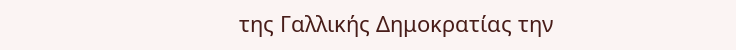της Γαλλικής Δημοκρατίας την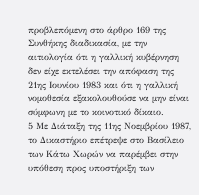προβλεπόμενη στο άρθρο 169 της Συνθήκης διαδικασία, με την αιτιολογία ότι η γαλλική κυβέρνηση δεν είχε εκτελέσει την απόφαση της 21ης Ιουνίου 1983 και ότι η γαλλική νομοθεσία εξακολουθούσε να μην είναι σύμφωνη με το κοινοτικό δίκαιο.
5 Με Διάταξη της 11ης Νοεμβρίου 1987, το Δικαστήριο επέτρεψε στο Βασίλειο των Κάτω Χωρών να παρέμβει στην υπόθεση προς υποστήριξη των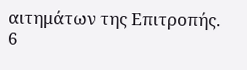αιτημάτων της Επιτροπής.
6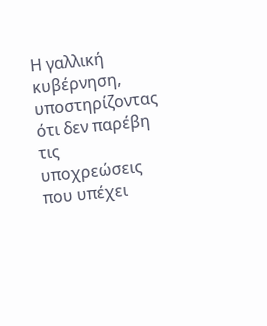Η γαλλική κυβέρνηση, υποστηρίζοντας ότι δεν παρέβη τις υποχρεώσεις που υπέχει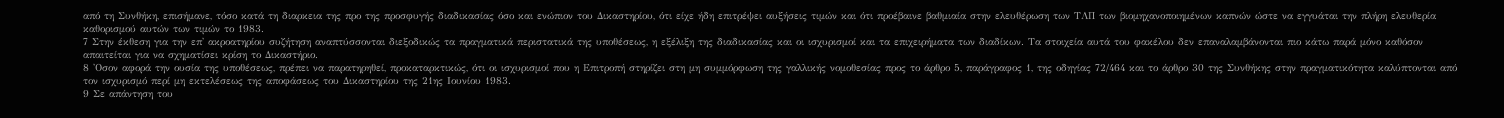από τη Συνθήκη, επισήμανε, τόσο κατά τη διαρκεια της προ της προσφυγής διαδικασίας όσο και ενώπιον του Δικαστηρίου, ότι είχε ήδη επιτρέψει αυξήσεις τιμών και ότι προέβαινε βαθμιαία στην ελευθέρωση των ΤΛΠ των βιομηχανοποιημένων καπνών ώστε να εγγυάται την πλήρη ελευθερία καθορισμού αυτών των τιμών το 1983.
7 Στην έκθεση για την επ' ακροατηρίου συζήτηση αναπτύσσονται διεξοδικώς τα πραγματικά περιστατικά της υποθέσεως, η εξέλιξη της διαδικασίας και οι ισχυρισμοί και τα επιχειρήματα των διαδίκων. Τα στοιχεία αυτά του φακέλου δεν επαναλαμβάνονται πιο κάτω παρά μόνο καθόσον απαιτείται για να σχηματίσει κρίση το Δικαστήριο.
8 'Οσον αφορά την ουσία της υποθέσεως, πρέπει να παρατηρηθεί, προκαταρκτικώς, ότι οι ισχυρισμοί που η Επιτροπή στηρίζει στη μη συμμόρφωση της γαλλικής νομοθεσίας προς το άρθρο 5, παράγραφος 1, της οδηγίας 72/464 και το άρθρο 30 της Συνθήκης στην πραγματικότητα καλύπτονται από τον ισχυρισμό περί μη εκτελέσεως της αποφάσεως του Δικαστηρίου της 21ης Ιουνίου 1983.
9 Σε απάντηση του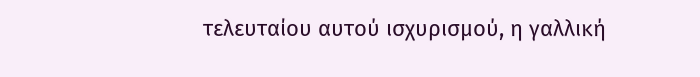τελευταίου αυτού ισχυρισμού, η γαλλική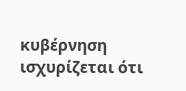κυβέρνηση ισχυρίζεται ότι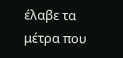έλαβε τα μέτρα που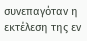συνεπαγόταν η εκτέλεση της εν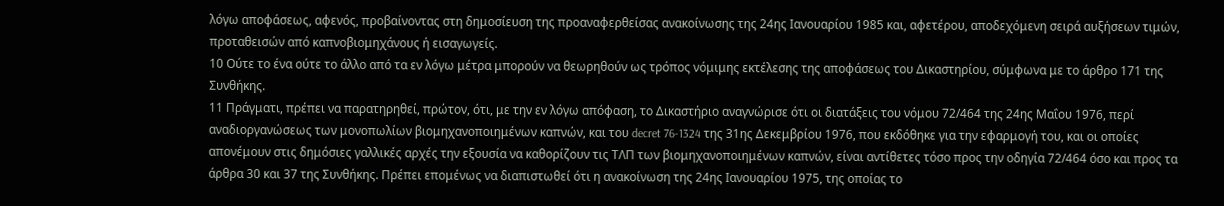λόγω αποφάσεως, αφενός, προβαίνοντας στη δημοσίευση της προαναφερθείσας ανακοίνωσης της 24ης Ιανουαρίου 1985 και, αφετέρου, αποδεχόμενη σειρά αυξήσεων τιμών, προταθεισών από καπνοβιομηχάνους ή εισαγωγείς.
10 Ούτε το ένα ούτε το άλλο από τα εν λόγω μέτρα μπορούν να θεωρηθούν ως τρόπος νόμιμης εκτέλεσης της αποφάσεως του Δικαστηρίου, σύμφωνα με το άρθρο 171 της Συνθήκης.
11 Πράγματι, πρέπει να παρατηρηθεί, πρώτον, ότι, με την εν λόγω απόφαση, το Δικαστήριο αναγνώρισε ότι οι διατάξεις του νόμου 72/464 της 24ης Μαΐου 1976, περί αναδιοργανώσεως των μονοπωλίων βιομηχανοποιημένων καπνών, και του decret 76-1324 της 31ης Δεκεμβρίου 1976, που εκδόθηκε για την εφαρμογή του, και οι οποίες απονέμουν στις δημόσιες γαλλικές αρχές την εξουσία να καθορίζουν τις ΤΛΠ των βιομηχανοποιημένων καπνών, είναι αντίθετες τόσο προς την οδηγία 72/464 όσο και προς τα άρθρα 30 και 37 της Συνθήκης. Πρέπει επομένως να διαπιστωθεί ότι η ανακοίνωση της 24ης Ιανουαρίου 1975, της οποίας το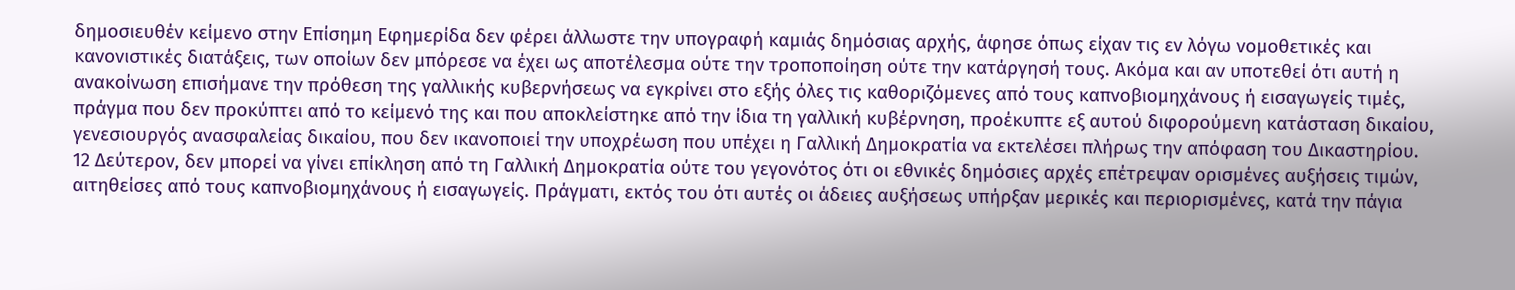δημοσιευθέν κείμενο στην Επίσημη Εφημερίδα δεν φέρει άλλωστε την υπογραφή καμιάς δημόσιας αρχής, άφησε όπως είχαν τις εν λόγω νομοθετικές και κανονιστικές διατάξεις, των οποίων δεν μπόρεσε να έχει ως αποτέλεσμα ούτε την τροποποίηση ούτε την κατάργησή τους. Ακόμα και αν υποτεθεί ότι αυτή η ανακοίνωση επισήμανε την πρόθεση της γαλλικής κυβερνήσεως να εγκρίνει στο εξής όλες τις καθοριζόμενες από τους καπνοβιομηχάνους ή εισαγωγείς τιμές, πράγμα που δεν προκύπτει από το κείμενό της και που αποκλείστηκε από την ίδια τη γαλλική κυβέρνηση, προέκυπτε εξ αυτού διφορούμενη κατάσταση δικαίου, γενεσιουργός ανασφαλείας δικαίου, που δεν ικανοποιεί την υποχρέωση που υπέχει η Γαλλική Δημοκρατία να εκτελέσει πλήρως την απόφαση του Δικαστηρίου.
12 Δεύτερον, δεν μπορεί να γίνει επίκληση από τη Γαλλική Δημοκρατία ούτε του γεγονότος ότι οι εθνικές δημόσιες αρχές επέτρεψαν ορισμένες αυξήσεις τιμών, αιτηθείσες από τους καπνοβιομηχάνους ή εισαγωγείς. Πράγματι, εκτός του ότι αυτές οι άδειες αυξήσεως υπήρξαν μερικές και περιορισμένες, κατά την πάγια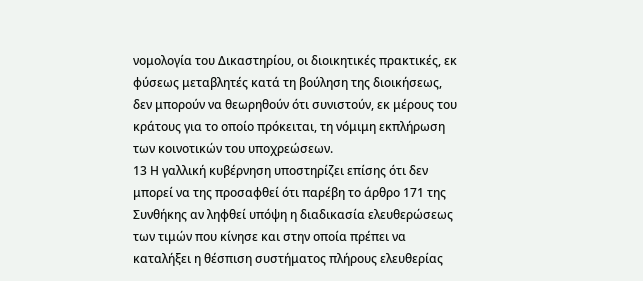νομολογία του Δικαστηρίου, οι διοικητικές πρακτικές, εκ φύσεως μεταβλητές κατά τη βούληση της διοικήσεως, δεν μπορούν να θεωρηθούν ότι συνιστούν, εκ μέρους του κράτους για το οποίο πρόκειται, τη νόμιμη εκπλήρωση των κοινοτικών του υποχρεώσεων.
13 Η γαλλική κυβέρνηση υποστηρίζει επίσης ότι δεν μπορεί να της προσαφθεί ότι παρέβη το άρθρο 171 της Συνθήκης αν ληφθεί υπόψη η διαδικασία ελευθερώσεως των τιμών που κίνησε και στην οποία πρέπει να καταλήξει η θέσπιση συστήματος πλήρους ελευθερίας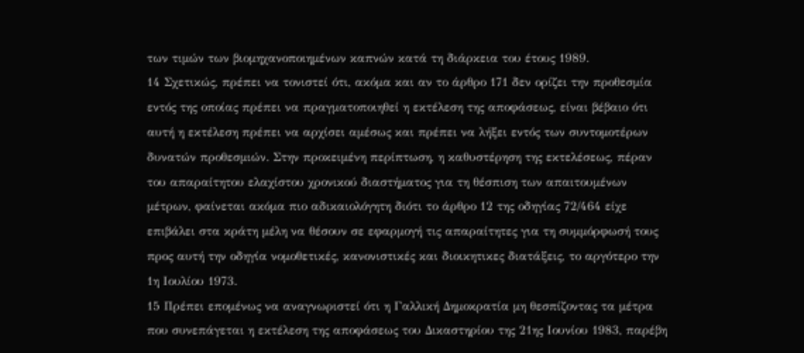των τιμών των βιομηχανοποιημένων καπνών κατά τη διάρκεια του έτους 1989.
14 Σχετικώς, πρέπει να τονιστεί ότι, ακόμα και αν το άρθρο 171 δεν ορίζει την προθεσμία εντός της οποίας πρέπει να πραγματοποιηθεί η εκτέλεση της αποφάσεως, είναι βέβαιο ότι αυτή η εκτέλεση πρέπει να αρχίσει αμέσως και πρέπει να λήξει εντός των συντομοτέρων δυνατών προθεσμιών. Στην προκειμένη περίπτωση, η καθυστέρηση της εκτελέσεως, πέραν του απαραίτητου ελαχίστου χρονικού διαστήματος για τη θέσπιση των απαιτουμένων μέτρων, φαίνεται ακόμα πιο αδικαιολόγητη διότι το άρθρο 12 της οδηγίας 72/464 είχε επιβάλει στα κράτη μέλη να θέσουν σε εφαρμογή τις απαραίτητες για τη συμμόρφωσή τους προς αυτή την οδηγία νομοθετικές, κανονιστικές και διοικητικες διατάξεις, το αργότερο την 1η Ιουλίου 1973.
15 Πρέπει επομένως να αναγνωριστεί ότι η Γαλλική Δημοκρατία μη θεσπίζοντας τα μέτρα που συνεπάγεται η εκτέλεση της αποφάσεως του Δικαστηρίου της 21ης Ιουνίου 1983, παρέβη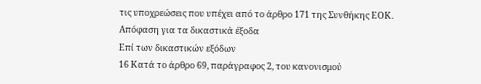τις υποχρεώσεις που υπέχει από το άρθρο 171 της Συνθήκης ΕΟΚ.
Απόφαση για τα δικαστικά έξοδα
Επί των δικαστικών εξόδων
16 Κατά το άρθρο 69, παράγραφος 2, του κανονισμού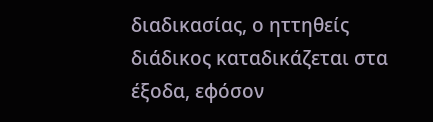διαδικασίας, ο ηττηθείς διάδικος καταδικάζεται στα έξοδα, εφόσον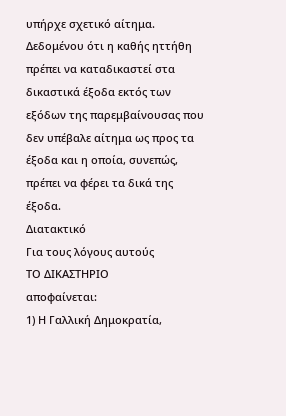υπήρχε σχετικό αίτημα. Δεδομένου ότι η καθής ηττήθη πρέπει να καταδικαστεί στα δικαστικά έξοδα εκτός των εξόδων της παρεμβαίνουσας που δεν υπέβαλε αίτημα ως προς τα έξοδα και η οποία, συνεπώς, πρέπει να φέρει τα δικά της έξοδα.
Διατακτικό
Για τους λόγους αυτούς
ΤΟ ΔΙΚΑΣΤΗΡΙΟ
αποφαίνεται:
1) Η Γαλλική Δημοκρατία,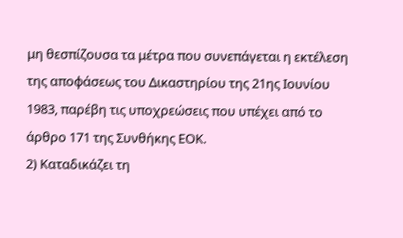μη θεσπίζουσα τα μέτρα που συνεπάγεται η εκτέλεση της αποφάσεως του Δικαστηρίου της 21ης Ιουνίου 1983, παρέβη τις υποχρεώσεις που υπέχει από το άρθρο 171 της Συνθήκης ΕΟΚ.
2) Καταδικάζει τη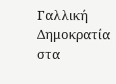Γαλλική Δημοκρατία στα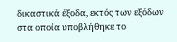δικαστικά έξοδα, εκτός των εξόδων στα οποία υποβλήθηκε το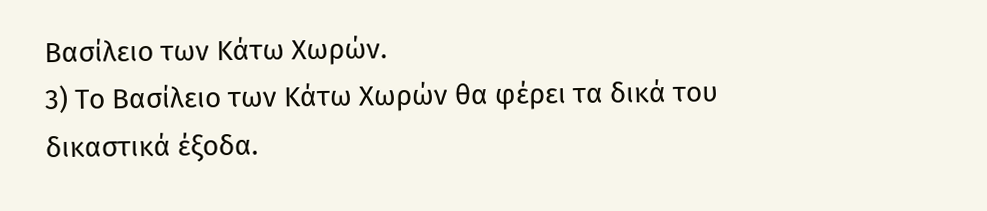Βασίλειο των Κάτω Χωρών.
3) Το Βασίλειο των Κάτω Χωρών θα φέρει τα δικά του δικαστικά έξοδα.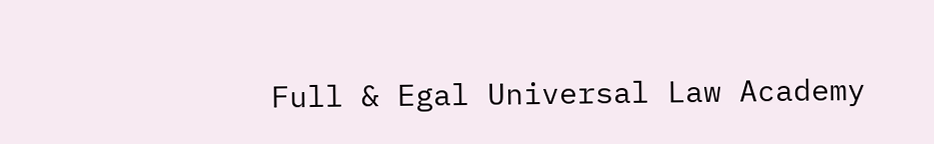Full & Egal Universal Law Academy